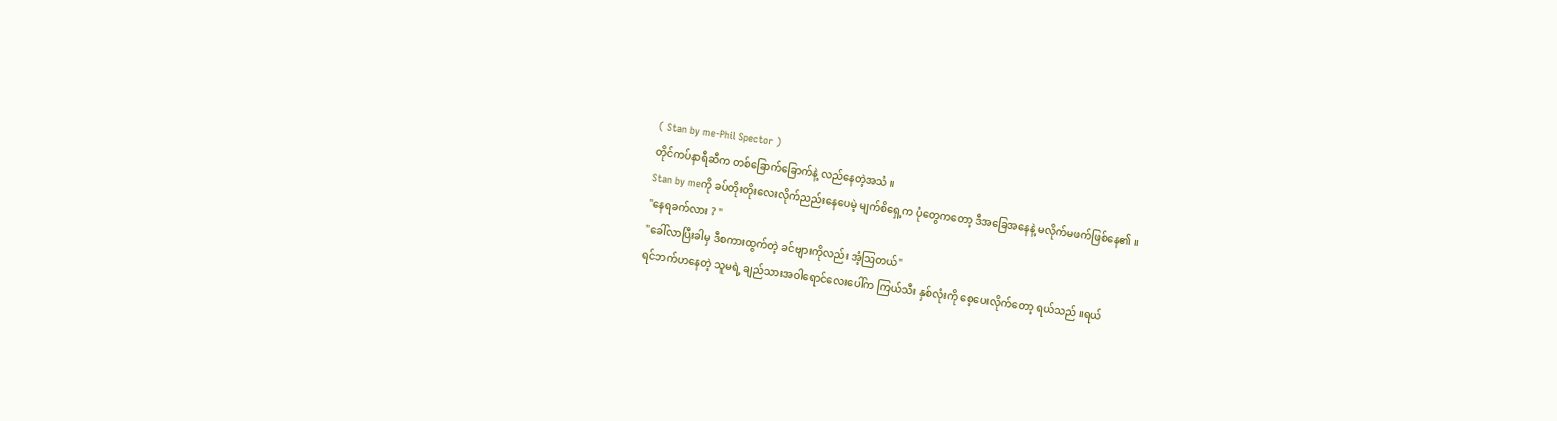( Stan by me-Phil Spector )
တိုင်ကပ်နာရီဆီက တစ်ခြောက်ခြောက်နဲ့ လည်နေတဲ့အသံ ။
Stan by meကို ခပ်တိုးတိုးလေးလိုက်ညည်းနေပေမဲ့ မျက်စိရှေ့က ပုံတွေကတော့ ဒီအခြေအနေနဲ့ မလိုက်မဖက်ဖြစ်နေ၏ ။
"နေရခက်လား ? "
"ခေါ်လာပြီးခါမှ ဒီစကားထွက်တဲ့ ခင်ဗျားကိုလည်း အံ့ဩတယ်"
ရင်ဘက်ဟနေတဲ့ သူမရဲ့ ချည်သားအဝါရောင်လေးပေါ်က ကြယ်သီး နှစ်လုံးကို စေ့ပေးလိုက်တော့ ရယ်သည် ။ရယ်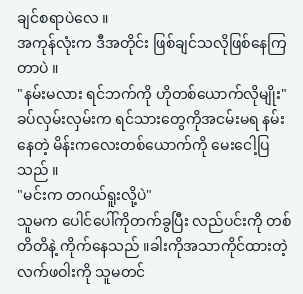ချင်စရာပဲလေ ။
အကုန်လုံးက ဒီအတိုင်း ဖြစ်ချင်သလိုဖြစ်နေကြတာပဲ ။
"နမ်းမလား ရင်ဘက်ကို ဟိုတစ်ယောက်လိုမျိုး"
ခပ်လှမ်းလှမ်းက ရင်သားတွေကိုအငမ်းမရ နမ်းနေတဲ့ မိန်းကလေးတစ်ယောက်ကို မေးငေါ့ပြသည် ။
"မင်းက တဂယ်ရူးလို့ပဲ"
သူမက ပေါင်ပေါ်ကိုတက်ခွပြီး လည်ပင်းကို တစ်တိတိနဲ့ ကိုက်နေသည် ။ခါးကိုအသာကိုင်ထားတဲ့ လက်ဖဝါးကို သူမတင်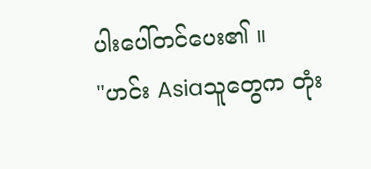ပါးပေါ်တင်ပေး၏ ။
"ဟင်း Asiaသူတွေက တုံး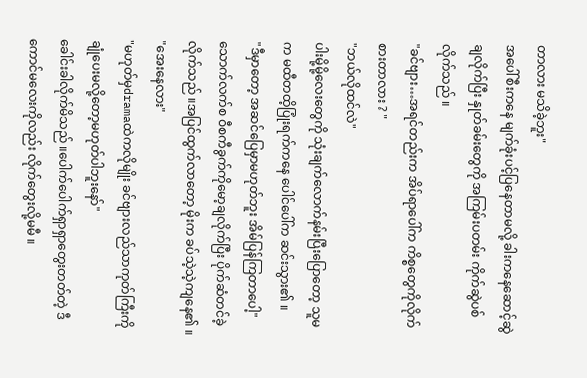တာလား မသိခဲ့ဘူး"
အပေါ်စီးကနေ မျက်ခုံးပင့်ပြနေတာမလို့ ခါးကနေဆောင့်ဆွဲချလိုက်ပြီး နှုတ်ခမ်းတွေကို အကြမ်းပတမ်း ကိုက်ဆွဲပစ်လိုက်သည် ။
"ခင်ဗျား…အရင်တည်းက အိပ်ရာပေါ်က ကိစ္စတွေကိုလိုက်စားတာလား ? "
"ဘယ်လိုထင်လဲ"
ပါးမို့မို့လေးတွေကို သုံးချက်လောက်နမ်းပြီးပြောတော့ သူမက မထီတထိ့ပြုံးရက်ကနေ ပေါင်ပေါ်က ဆင်းသွား၏ ။
"ဒီမှာတော့ အဆင်ပြေမှာမဟုတ်ဘူး အိမ်ပြန်ကြတာပေါ့"
သောက်လက်စ ဝီစကီခွက်ကိုမော့ချလိုက်ပြီး ပိုက်ဆံတင်ခဲ့လိုက်သည် ။အပြင်ထွက်လာတော့ မိုးက ခပ်သဲ့သဲ့ကျနေ၏ ။
"အေးနေလား"
"မဟုတ်မှdramaထဲကလိုမျိုး ခင်ဗျားလည်သာကုတ်ကြီးကိုချုံပေးမလို့တော့မဟုတ်ပါဘူးနော်"
ခေါင်းခါလိုက်မိသည် ။ပေါက်ပေါက်ရှာရှာတွေးတတ်တဲ့ ဒီကောင်မလေးကိုလည်း လိုက်တွေးလို့မမီ ။